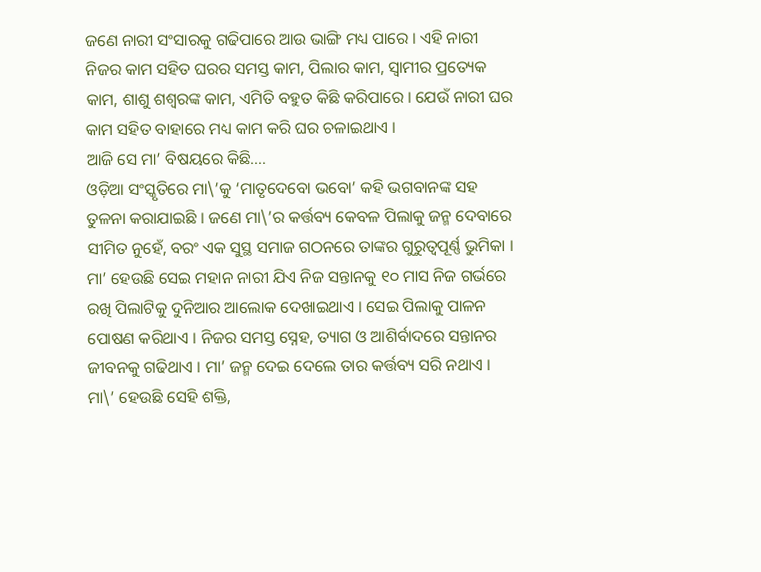ଜଣେ ନାରୀ ସଂସାରକୁ ଗଢିପାରେ ଆଉ ଭାଙ୍ଗି ମଧ୍ୟ ପାରେ । ଏହି ନାରୀ ନିଜର କାମ ସହିତ ଘରର ସମସ୍ତ କାମ, ପିଲାର କାମ, ସ୍ୱାମୀର ପ୍ରତ୍ୟେକ କାମ, ଶାଶୁ ଶଶ୍ୱରଙ୍କ କାମ, ଏମିତି ବହୁତ କିଛି କରିପାରେ । ଯେଉଁ ନାରୀ ଘର କାମ ସହିତ ବାହାରେ ମଧ୍ୟ କାମ କରି ଘର ଚଳାଇଥାଏ ।
ଆଜି ସେ ମା’ ବିଷୟରେ କିଛି….
ଓଡ଼ିଆ ସଂସ୍କୃତିରେ ମା\’କୁ ‘ମାତୃଦେବୋ ଭବୋ’ କହି ଭଗବାନଙ୍କ ସହ ତୁଳନା କରାଯାଇଛି । ଜଣେ ମା\’ର କର୍ତ୍ତବ୍ୟ କେବଳ ପିଲାକୁ ଜନ୍ମ ଦେବାରେ ସୀମିତ ନୁହେଁ, ବରଂ ଏକ ସୁସ୍ଥ ସମାଜ ଗଠନରେ ତାଙ୍କର ଗୁରୁତ୍ୱପୂର୍ଣ୍ଣ ଭୁମିକା । ମା’ ହେଉଛି ସେଇ ମହାନ ନାରୀ ଯିଏ ନିଜ ସନ୍ତାନକୁ ୧୦ ମାସ ନିଜ ଗର୍ଭରେ ରଖି ପିଲାଟିକୁ ଦୁନିଆର ଆଲୋକ ଦେଖାଇଥାଏ । ସେଇ ପିଲାକୁ ପାଳନ ପୋଷଣ କରିଥାଏ । ନିଜର ସମସ୍ତ ସ୍ନେହ, ତ୍ୟାଗ ଓ ଆଶିର୍ବାଦରେ ସନ୍ତାନର ଜୀବନକୁ ଗଢିଥାଏ । ମା’ ଜନ୍ମ ଦେଇ ଦେଲେ ତାର କର୍ତ୍ତବ୍ୟ ସରି ନଥାଏ । ମା\’ ହେଉଛି ସେହି ଶକ୍ତି,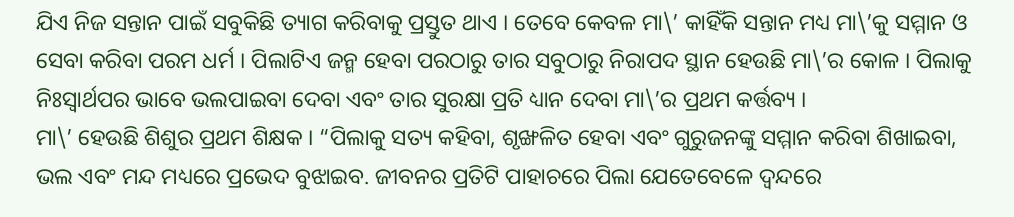ଯିଏ ନିଜ ସନ୍ତାନ ପାଇଁ ସବୁକିଛି ତ୍ୟାଗ କରିବାକୁ ପ୍ରସ୍ତୁତ ଥାଏ । ତେବେ କେବଳ ମା\’ କାହିଁକି ସନ୍ତାନ ମଧ୍ୟ ମା\’କୁ ସମ୍ମାନ ଓ ସେବା କରିବା ପରମ ଧର୍ମ । ପିଲାଟିଏ ଜନ୍ମ ହେବା ପରଠାରୁ ତାର ସବୁଠାରୁ ନିରାପଦ ସ୍ଥାନ ହେଉଛି ମା\’ର କୋଳ । ପିଲାକୁ ନିଃସ୍ୱାର୍ଥପର ଭାବେ ଭଲପାଇବା ଦେବା ଏବଂ ତାର ସୁରକ୍ଷା ପ୍ରତି ଧ୍ୟାନ ଦେବା ମା\’ର ପ୍ରଥମ କର୍ତ୍ତବ୍ୟ ।
ମା\’ ହେଉଛି ଶିଶୁର ପ୍ରଥମ ଶିକ୍ଷକ । “ପିଲାକୁ ସତ୍ୟ କହିବା, ଶୃଙ୍ଖଳିତ ହେବା ଏବଂ ଗୁରୁଜନଙ୍କୁ ସମ୍ମାନ କରିବା ଶିଖାଇବା, ଭଲ ଏବଂ ମନ୍ଦ ମଧ୍ୟରେ ପ୍ରଭେଦ ବୁଝାଇବ. ଜୀବନର ପ୍ରତିଟି ପାହାଚରେ ପିଲା ଯେତେବେଳେ ଦ୍ୱନ୍ଦରେ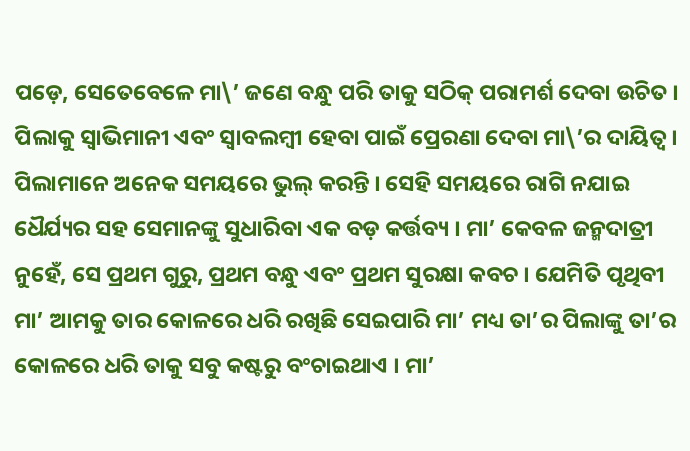ପଡ଼େ, ସେତେବେଳେ ମା\’ ଜଣେ ବନ୍ଧୁ ପରି ତାକୁ ସଠିକ୍ ପରାମର୍ଶ ଦେବା ଉଚିତ । ପିଲାକୁ ସ୍ୱାଭିମାନୀ ଏବଂ ସ୍ୱାବଲମ୍ବୀ ହେବା ପାଇଁ ପ୍ରେରଣା ଦେବା ମା\’ର ଦାୟିତ୍ୱ । ପିଲାମାନେ ଅନେକ ସମୟରେ ଭୁଲ୍ କରନ୍ତି । ସେହି ସମୟରେ ରାଗି ନଯାଇ ଧୈର୍ଯ୍ୟର ସହ ସେମାନଙ୍କୁ ସୁଧାରିବା ଏକ ବଡ଼ କର୍ତ୍ତବ୍ୟ । ମା’ କେବଳ ଜନ୍ମଦାତ୍ରୀ ନୁହେଁ, ସେ ପ୍ରଥମ ଗୁରୁ, ପ୍ରଥମ ବନ୍ଧୁ ଏବଂ ପ୍ରଥମ ସୁରକ୍ଷା କବଚ । ଯେମିତି ପୃଥିବୀ ମା’ ଆମକୁ ତାର କୋଳରେ ଧରି ରଖିଛି ସେଇପାରି ମା’ ମଧ୍ୟ ତା’ର ପିଲାଙ୍କୁ ତା’ର କୋଳରେ ଧରି ତାକୁ ସବୁ କଷ୍ଟରୁ ବଂଚାଇଥାଏ । ମା’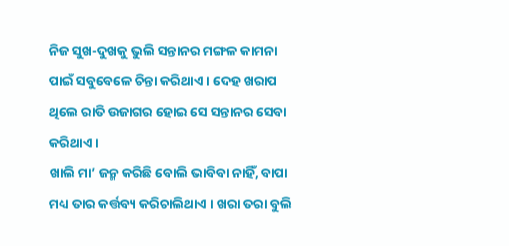ନିଜ ସୁଖ-ଦୁଖକୁ ଭୁଲି ସନ୍ତାନର ମଙ୍ଗଳ କାମନା ପାଇଁ ସବୁବେଳେ ଚିନ୍ତା କରିଥାଏ । ଦେହ ଖରାପ ଥିଲେ ରାତି ଉଜାଗର ହୋଇ ସେ ସନ୍ତାନର ସେବା କରିଥାଏ ।
ଖାଲି ମା’ ଜନ୍ମ କରିଛି ବୋଲି ଭାବିବା ନାହିଁ, ବାପା ମଧ୍ୟ ତାର କର୍ତ୍ତବ୍ୟ କରିଚାଲିଥାଏ । ଖରା ତରା ବୁଲି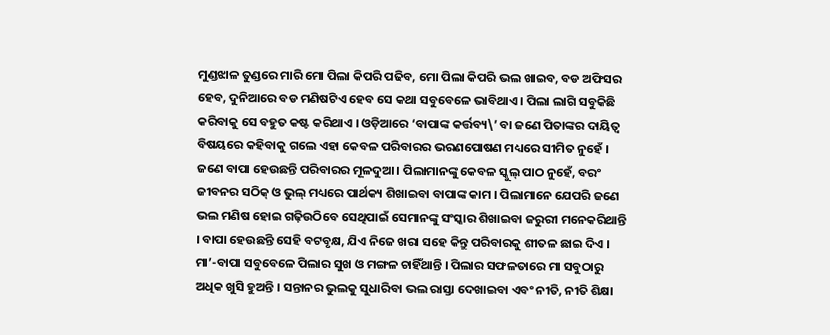ମୁଣ୍ଡଝାଳ ତୁଣ୍ଡରେ ମାରି ମୋ ପିଲା କିପରି ପଢିବ, ମୋ ପିଲା କିପରି ଭଲ ଖାଇବ, ବଡ ଅଫିସର ହେବ, ଦୁନିଆରେ ବଡ ମଣିଷଟିଏ ହେବ ସେ କଥା ସବୁବେଳେ ଭାବିଥାଏ । ପିଲା ଲାଗି ସବୁକିଛି କରିବାକୁ ସେ ବହୁତ କଷ୍ଟ କରିଥାଏ । ଓଡ଼ିଆରେ ‘ବାପାଙ୍କ କର୍ତ୍ତବ୍ୟ\’ ବା ଜଣେ ପିତାଙ୍କର ଦାୟିତ୍ୱ ବିଷୟରେ କହିବାକୁ ଗଲେ ଏହା କେବଳ ପରିବାରର ଭରଣପୋଷଣ ମଧ୍ୟରେ ସୀମିତ ନୁହେଁ । ଜଣେ ବାପା ହେଉଛନ୍ତି ପରିବାରର ମୂଳଦୁଆ । ପିଲାମାନଙ୍କୁ କେବଳ ସ୍କୁଲ୍ ପାଠ ନୁହେଁ, ବରଂ ଜୀବନର ସଠିକ୍ ଓ ଭୁଲ୍ ମଧ୍ୟରେ ପାର୍ଥକ୍ୟ ଶିଖାଇବା ବାପାଙ୍କ କାମ । ପିଲାମାନେ ଯେପରି ଜଣେ ଭଲ ମଣିଷ ହୋଇ ଗଢ଼ିଉଠିବେ ସେଥିପାଇଁ ସେମାନଙ୍କୁ ସଂସ୍କାର ଶିଖାଇବା ଜରୁରୀ ମନେକରିଥାନ୍ତି । ବାପା ହେଉଛନ୍ତି ସେହି ବଟବୃକ୍ଷ, ଯିଏ ନିଜେ ଖରା ସହେ କିନ୍ତୁ ପରିବାରକୁ ଶୀତଳ ଛାଇ ଦିଏ । ମା’-ବାପା ସବୁବେଳେ ପିଲାର ସୁଖ ଓ ମଙ୍ଗଳ ଚାହିଁଥାନ୍ତି । ପିଲାର ସଫଳତାରେ ମା ସବୁଠାରୁ ଅଧିକ ଖୁସି ହୁଅନ୍ତି । ସନ୍ତାନର ଭୁଲକୁ ସୁଧାରିବା ଭଲ ରାସ୍ତା ଦେଖାଇବା ଏବଂ ନୀତି, ନୀତି ଶିକ୍ଷା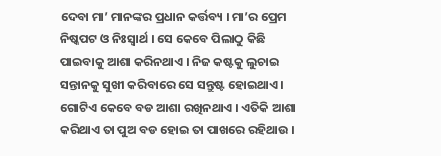ଦେବା ମା’ ମାନଙ୍କର ପ୍ରଧାନ କର୍ତ୍ତବ୍ୟ । ମା’ର ପ୍ରେମ ନିଷ୍କପଟ ଓ ନିଃସ୍ୱାର୍ଥ । ସେ କେବେ ପିଲାଠୁ କିଛି ପାଇବାକୁ ଆଶା କରିନଥାଏ । ନିଜ କଷ୍ଟକୁ ଲୁଚାଇ ସନ୍ତାନକୁ ସୁଖୀ କରିବାରେ ସେ ସନ୍ତୁଷ୍ଟ ହୋଇଥାଏ । ଗୋଟିଏ କେବେ ବଡ ଆଶା ରଖିନଥାଏ । ଏତିକି ଆଶା କରିଥାଏ ତା ପୁଅ ବଡ ହୋଇ ତା ପାଖରେ ରହିଥାଉ ।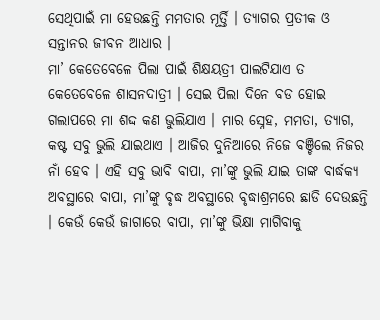ସେଥିପାଇଁ ମା ହେଉଛନ୍ତି ମମତାର ମୂର୍ତ୍ତି । ତ୍ୟାଗର ପ୍ରତୀକ ଓ ସନ୍ତାନର ଜୀବନ ଆଧାର ।
ମା’ କେତେବେଳେ ପିଲା ପାଇଁ ଶିକ୍ଷୟତ୍ରୀ ପାଲଟିଯାଏ ତ କେତେବେଳେ ଶାସନଦାତ୍ରୀ । ସେଇ ପିଲା ଦିନେ ବଡ ହୋଇ ଗଲାପରେ ମା ଶଦ୍ଦ କଣ ଭୁଲିଯାଏ । ମାର ସ୍ନେହ, ମମତା, ତ୍ୟାଗ, କଷ୍ଟ ସବୁ ଭୁଲି ଯାଇଥାଏ । ଆଜିର ଦୁନିଆରେ ନିଜେ ବଞ୍ଚିଲେ ନିଜର ନାଁ ହେବ । ଏହି ସବୁ ଭାବି ବାପା, ମା’ଙ୍କୁ ଭୁଲି ଯାଇ ତାଙ୍କ ବାର୍ଦ୍ଧକ୍ୟ ଅବସ୍ଥାରେ ବାପା, ମା’ଙ୍କୁ ବୃଦ୍ଧ ଅବସ୍ଥାରେ ବୃଦ୍ଧାଶ୍ରମରେ ଛାଡି ଦେଉଛନ୍ତି । କେଉଁ କେଉଁ ଜାଗାରେ ବାପା, ମା’ଙ୍କୁ ଭିକ୍ଷା ମାଗିବାକୁ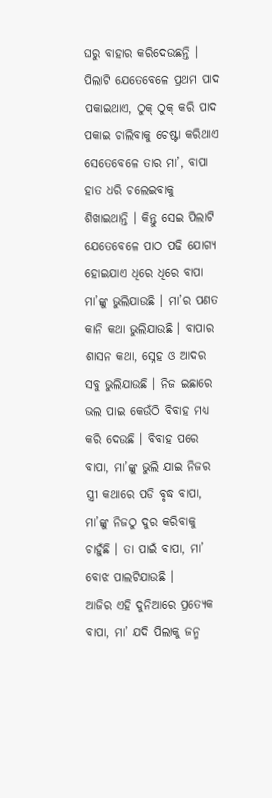ଘରୁ ବାହାର କରିଦେଉଛନ୍ତି । ପିଲାଟି ଯେତେବେଳେ ପ୍ରଥମ ପାଦ ପକାଇଥାଏ, ଠୁକ୍ ଠୁକ୍ କରି ପାଦ ପକାଇ ଚାଲିବାକୁ ଚେଷ୍ଟା କରିଥାଏ ସେତେବେଳେ ତାର ମା’, ବାପା ହାତ ଧରି ଚଲେଇବାକୁ ଶିଖାଇଥାନ୍ତି । କିନ୍ତୁ ସେଇ ପିଲାଟି ଯେତେବେଳେ ପାଠ ପଢି ଯୋଗ୍ୟ ହୋଇଯାଏ ଧିରେ ଧିରେ ବାପା ମା’ଙ୍କୁ ଭୁଲିଯାଉଛି । ମା’ର ପଣତ କାନି କଥା ଭୁଲିଯାଉଛି । ବାପାର ଶାସନ କଥା, ସ୍ନେହ ଓ ଆଦର ସବୁ ଭୁଲିଯାଉଛି । ନିଜ ଇଛାରେ ଭଲ ପାଇ କେଉଁଠି ବିବାହ ମଧ୍ୟ କରି ଦେଉଛି । ବିବାହ ପରେ ବାପା, ମା’ଙ୍କୁ ଭୁଲି ଯାଇ ନିଜର ସ୍ତ୍ରୀ କଥାରେ ପଡି ବୃଦ୍ଧ ବାପା, ମା’ଙ୍କୁ ନିଜଠୁ ଦୁର କରିବାକୁ ଚାହୁଁଛି । ତା ପାଇଁ ବାପା, ମା’ ବୋଝ ପାଲଟିଯାଉଛି ।
ଆଜିର ଏହି ଦୁନିଆରେ ପ୍ରତ୍ୟେକ ବାପା, ମା’ ଯଦି ପିଲାକୁ ଜନ୍ମ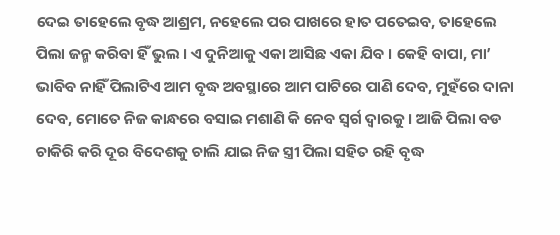ଦେଇ ତାହେଲେ ବୃଦ୍ଧ ଆଶ୍ରମ, ନହେଲେ ପର ପାଖରେ ହାତ ପତେଇବ, ତାହେଲେ ପିଲା ଜନ୍ମ କରିବା ହିଁ ଭୁଲ । ଏ ଦୁନିଆକୁ ଏକା ଆସିଛ ଏକା ଯିବ । କେହି ବାପା, ମା’ ଭାବିବ ନାହିଁ ପିଲାଟିଏ ଆମ ବୃଦ୍ଧ ଅବସ୍ଥାରେ ଆମ ପାଟିରେ ପାଣି ଦେବ, ମୁହଁରେ ଦାନା ଦେବ, ମୋତେ ନିଜ କାନ୍ଧରେ ବସାଇ ମଶାଣି କି ନେବ ସ୍ୱର୍ଗ ଦ୍ୱାରକୁ । ଆଜି ପିଲା ବଡ ଚାକିରି କରି ଦୂର ବିଦେଶକୁ ଚାଲି ଯାଇ ନିଜ ସ୍ତ୍ରୀ ପିଲା ସହିତ ରହି ବୃଦ୍ଧ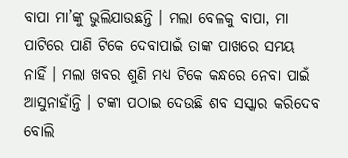ବାପା ମା’ଙ୍କୁ ଭୁଲିଯାଉଛନ୍ତି । ମଲା ବେଳକୁ ବାପା, ମା ପାଟିରେ ପାଣି ଟିକେ ଦେବାପାଇଁ ତାଙ୍କ ପାଖରେ ସମୟ ନାହିଁ । ମଲା ଖବର ଶୁଣି ମଧ୍ୟ ଟିକେ କନ୍ଧରେ ନେବା ପାଇଁ ଆସୁନାହାଁନ୍ତି । ଟଙ୍କା ପଠାଇ ଦେଉଛି ଶବ ସସ୍କାର କରିଦେବ ବୋଲି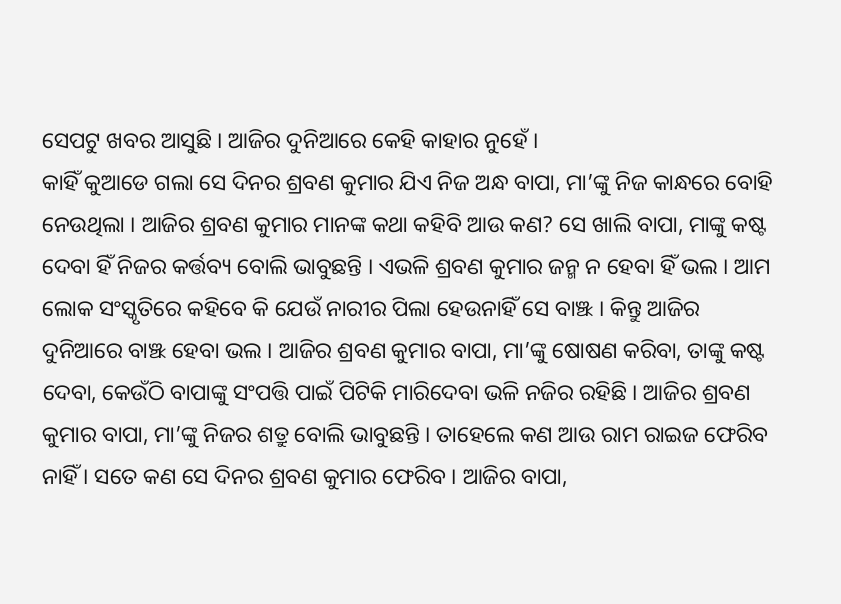ସେପଟୁ ଖବର ଆସୁଛି । ଆଜିର ଦୁନିଆରେ କେହି କାହାର ନୁହେଁ ।
କାହିଁ କୁଆଡେ ଗଲା ସେ ଦିନର ଶ୍ରବଣ କୁମାର ଯିଏ ନିଜ ଅନ୍ଧ ବାପା, ମା’ଙ୍କୁ ନିଜ କାନ୍ଧରେ ବୋହି ନେଉଥିଲା । ଆଜିର ଶ୍ରବଣ କୁମାର ମାନଙ୍କ କଥା କହିବି ଆଉ କଣ? ସେ ଖାଲି ବାପା, ମାଙ୍କୁ କଷ୍ଟ ଦେବା ହିଁ ନିଜର କର୍ତ୍ତବ୍ୟ ବୋଲି ଭାବୁଛନ୍ତି । ଏଭଳି ଶ୍ରବଣ କୁମାର ଜନ୍ମ ନ ହେବା ହିଁ ଭଲ । ଆମ ଲୋକ ସଂସ୍କୃତିରେ କହିବେ କି ଯେଉଁ ନାରୀର ପିଲା ହେଉନାହିଁ ସେ ବାଞ୍ଝ । କିନ୍ତୁ ଆଜିର ଦୁନିଆରେ ବାଞ୍ଝ ହେବା ଭଲ । ଆଜିର ଶ୍ରବଣ କୁମାର ବାପା, ମା’ଙ୍କୁ ଷୋଷଣ କରିବା, ତାଙ୍କୁ କଷ୍ଟ ଦେବା, କେଉଁଠି ବାପାଙ୍କୁ ସଂପତ୍ତି ପାଇଁ ପିଟିକି ମାରିଦେବା ଭଳି ନଜିର ରହିଛି । ଆଜିର ଶ୍ରବଣ କୁମାର ବାପା, ମା’ଙ୍କୁ ନିଜର ଶତ୍ରୁ ବୋଲି ଭାବୁଛନ୍ତି । ତାହେଲେ କଣ ଆଉ ରାମ ରାଇଜ ଫେରିବ ନାହିଁ । ସତେ କଣ ସେ ଦିନର ଶ୍ରବଣ କୁମାର ଫେରିବ । ଆଜିର ବାପା,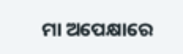ମା ଅପେକ୍ଷାରେ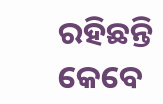ରହିଛନ୍ତି କେବେ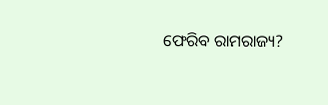ଫେରିବ ରାମରାଜ୍ୟ?